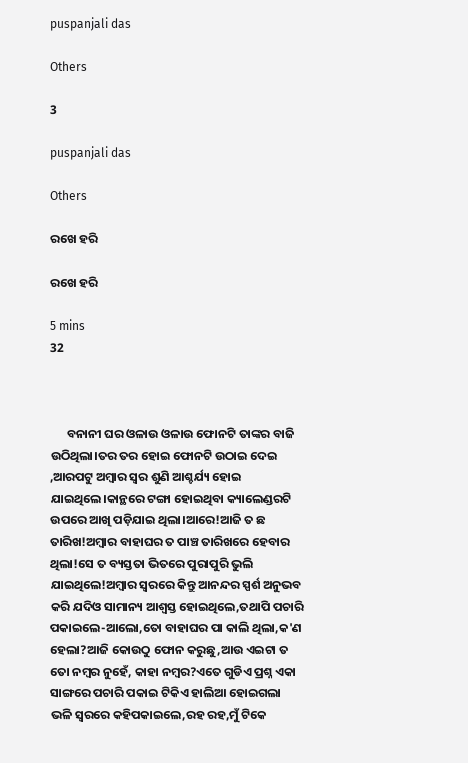puspanjali das

Others

3

puspanjali das

Others

ରଖେ ହରି

ରଖେ ହରି

5 mins
32



      ବନାନୀ ଘର ଓଳାଉ ଓଳାଉ ଫୋନଟି ତାଙ୍କର ବାଜି ଉଠିଥିଲା।ତର ତର ହୋଇ ଫୋନଟି ଉଠାଇ ଦେଇ ,ଆରପଟୁ ଅମ୍ବାର ସ୍ୱର ଶୁଣି ଆଶ୍ଚର୍ଯ୍ୟ ହୋଇ ଯାଇଥିଲେ।କାନ୍ଥରେ ଟଙ୍ଗା ହୋଇଥିବା କ୍ୟାଲେଣ୍ଡରଟି ଉପରେ ଆଖି ପଡ଼ିଯାଇ ଥିଲା।ଆରେ!ଆଜି ତ ଛ ତାରିଖ!ଅମ୍ବାର ବାହାଘର ତ ପାଞ୍ଚ ତାରିଖରେ ହେବାର ଥିଲା!ସେ ତ ବ୍ୟସ୍ତତା ଭିତରେ ପୁରାପୁରି ଭୁଲି ଯାଇଥିଲେ!ଅମ୍ବାର ସ୍ୱରରେ କିନ୍ତୁ ଆନନ୍ଦର ସ୍ପର୍ଶ ଅନୁଭବ କରି ଯଦିଓ ସାମାନ୍ୟ ଆଶ୍ୱସ୍ତ ହୋଇଥିଲେ,ତଥାପି ପଚାରି ପକାଇଲେ-ଆଲୋ,ତୋ ବାହାଘର ପା କାଲି ଥିଲା,କ'ଣ ହେଲା?ଆଜି କୋଉଠୁ ଫୋନ କରୁଛୁ,ଆଉ ଏଇଟା ତ ତୋ ନମ୍ବର ନୁହେଁ, କାହା ନମ୍ବର?ଏତେ ଗୁଡିଏ ପ୍ରଶ୍ନ ଏକା ସାଙ୍ଗରେ ପଚାରି ପକାଇ ଟିକିଏ ହାଲିଆ ହୋଇଗଲା ଭଳି ସ୍ୱରରେ କହିପକାଇଲେ,ରହ ରହ,ମୁଁ ଟିକେ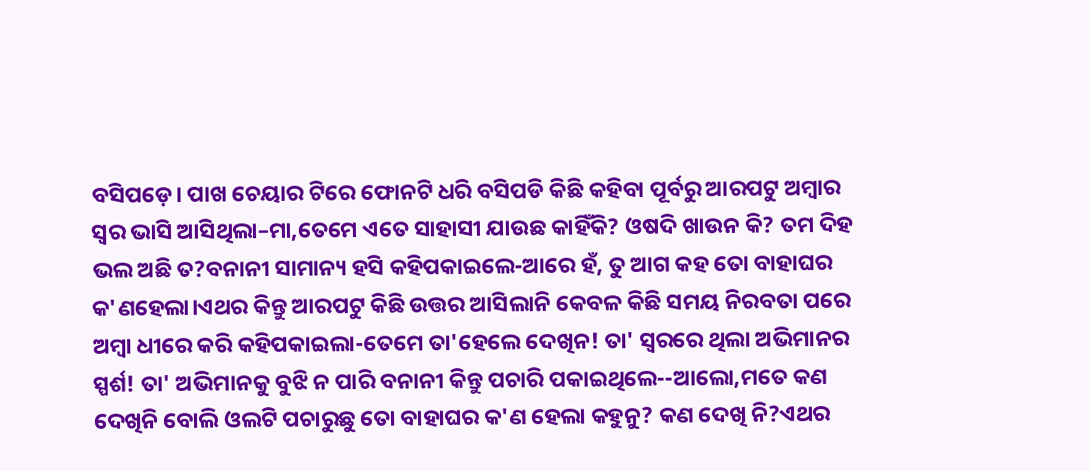ବସିପଡ଼େ। ପାଖ ଚେୟାର ଟିରେ ଫୋନଟି ଧରି ବସିପଡି କିଛି କହିବା ପୂର୍ବରୁ ଆରପଟୁ ଅମ୍ବାର ସ୍ୱର ଭାସି ଆସିଥିଲା–ମା,ତେମେ ଏତେ ସାହାସୀ ଯାଉଛ କାହିଁକି? ଓଷଦି ଖାଉନ କି? ତମ ଦିହ ଭଲ ଅଛି ତ?ବନାନୀ ସାମାନ୍ୟ ହସି କହିପକାଇଲେ-ଆରେ ହଁ, ତୁ ଆଗ କହ ତୋ ବାହାଘର କ'ଣହେଲା।ଏଥର କିନ୍ତୁ ଆରପଟୁ କିଛି ଉତ୍ତର ଆସିଲାନି କେବଳ କିଛି ସମୟ ନିରବତା ପରେ ଅମ୍ବା ଧୀରେ କରି କହିପକାଇଲା-ତେମେ ତା'ହେଲେ ଦେଖିନ! ତା' ସ୍ୱରରେ ଥିଲା ଅଭିମାନର ସ୍ପର୍ଶ! ତା' ଅଭିମାନକୁ ବୁଝି ନ ପାରି ବନାନୀ କିନ୍ତୁ ପଚାରି ପକାଇଥିଲେ--ଆଲୋ,ମତେ କଣ ଦେଖିନି ବୋଲି ଓଲଟି ପଚାରୁଛୁ ତୋ ବାହାଘର କ'ଣ ହେଲା କହୁନୁ? କଣ ଦେଖି ନି?ଏଥର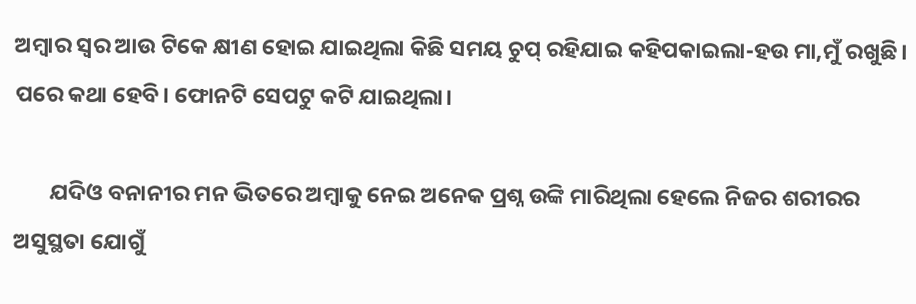ଅମ୍ବାର ସ୍ୱର ଆଉ ଟିକେ କ୍ଷୀଣ ହୋଇ ଯାଇଥିଲା କିଛି ସମୟ ଚୁପ୍ ରହିଯାଇ କହିପକାଇଲା-ହଉ ମା,ମୁଁ ରଖୁଛି। ପରେ କଥା ହେବି। ଫୋନଟି ସେପଟୁ କଟି ଯାଇଥିଲା।

       ଯଦିଓ ବନାନୀର ମନ ଭିତରେ ଅମ୍ବାକୁ ନେଇ ଅନେକ ପ୍ରଶ୍ନ ଉଙ୍କି ମାରିଥିଲା ହେଲେ ନିଜର ଶରୀରର ଅସୁସ୍ଥତା ଯୋଗୁଁ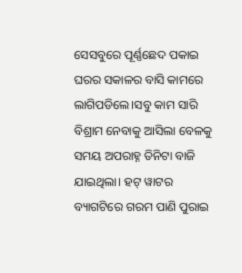ସେସବୁରେ ପୂର୍ଣ୍ଣଛେଦ ପକାଇ ଘରର ସକାଳର ବାସି କାମରେ ଲାଗିପଡିଲେ।ସବୁ କାମ ସାରି ବିଶ୍ରାମ ନେବାକୁ ଆସିଲା ବେଳକୁ ସମୟ ଅପରାହ୍ନ ତିନିଟା ବାଜି ଯାଇଥିଲା। ହଟ୍ ୱାଟର ବ୍ୟାଗଟିରେ ଗରମ ପାଣି ପୁରାଇ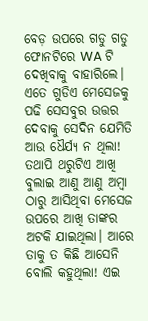ବେଡ଼ ଉପରେ ଗଡୁ ଗଡୁ ଫୋନଟିରେ WA ଟି ଦେଖିବାକୁ ବାହାରିଲେ। ଏତେ ଗୁଡିଏ ମେସେଜକୁ ପଢି ସେସବୁର ଉତ୍ତର ଦେବାକୁ ସେଦିନ ଯେମିତି ଆଉ ଧୈର୍ଯ୍ୟ ନ ଥିଲା! ତଥାପି ଥରୁଟିଏ ଆଖି ବୁଲାଇ ଆଣୁ ଆଣୁ ଅମ୍ବା ଠାରୁ ଆସିଥିବା ମେସେଜ ଉପରେ ଆଖି ତାଙ୍କର ଅଟକି ଯାଇଥିଲା। ଆରେ ତାକୁ ତ କିଛି ଆସେନି ବୋଲି କହୁଥିଲା! ଏଇ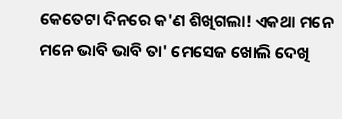କେତେଟା ଦିନରେ କ'ଣ ଶିଖିଗଲା! ଏକଥା ମନେ ମନେ ଭାବି ଭାବି ତା' ମେସେଜ ଖୋଲି ଦେଖି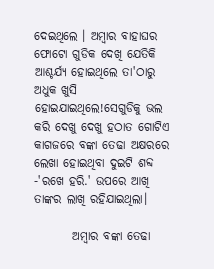ଦେଇଥିଲେ । ଅମ୍ବାର ବାହାଘର ଫୋଟୋ ଗୁଡିକ ଦେଖି ଯେତିକି ଆଶ୍ଚର୍ଯ୍ୟ ହୋଇଥିଲେ ତା'ଠାରୁ ଅଧୁକ ଖୁସି ହୋଇଯାଇଥିଲେ!ସେଗୁଡିକୁ ଭଲ କରି ଦେଖୁ ଦେଖୁ ହଠାତ ଗୋଟିଏ କାଗଜରେ ବଙ୍କା ତେଢା ଅକ୍ଷରରେ ଲେଖା ହୋଇଥିବା ଦୁଇଟି ଶବ୍ଦ -'ରଖେ ହରି.' ଉପରେ ଆଖି ତାଙ୍କର ଲାଖି ରହିଯାଇଥିଲା।

        ଅମ୍ବାର ବଙ୍କା ତେଢା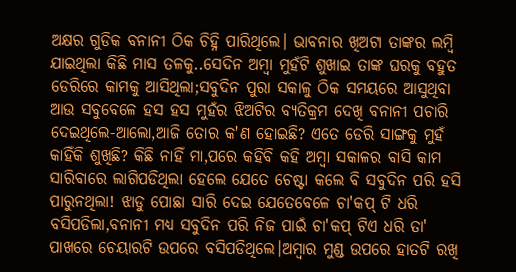ଅକ୍ଷର ଗୁଡିକ ବନାନୀ ଠିକ ଚିହ୍ନି ପାରିଥିଲେ। ଭାବନାର ଖିଅଟା ତାଙ୍କର ଲମ୍ବି ଯାଇଥିଲା କିଛି ମାସ ତଳକୁ..ସେଦିନ ଅମ୍ବା ମୁହଁଟି ଶୁଖାଇ ତାଙ୍କ ଘରକୁ ବହୁତ ଡେରିରେ କାମକୁ ଆସିଥିଲା;ସବୁଦିନ ପୁରା ସକାଳୁ ଠିକ ସମୟରେ ଆସୁଥିବା ଆଉ ସବୁବେଳେ ହସ ହସ ମୁହଁର ଝିଅଟିର ବ୍ୟତିକ୍ରମ ଦେଖି ବନାନୀ ପଚାରି ଦେଇଥିଲେ-ଆଲୋ,ଆଜି ତୋର କ'ଣ ହୋଇଛି? ଏତେ ଡେରି ସାଙ୍ଗକୁ ମୁହଁ କାହିଁକି ଶୁଖିଛି? କିଛି ନାହିଁ ମା,ପରେ କହିବି କହି ଅମ୍ବା ସକାଳର ବାସି କାମ ସାରିବାରେ ଲାଗିପଡିଥିଲା ହେଲେ ଯେତେ ଚେଷ୍ଟା କଲେ ବି ସବୁଦିନ ପରି ହସି ପାରୁନଥିଲା! ଝାଡୁ ପୋଛା ସାରି ଦେଇ ଯେତେବେଳେ ଚା'କପ୍ ଟି ଧରି ବସିପଡିଲା,ବନାନୀ ମଧ୍ୟ ସବୁଦିନ ପରି ନିଜ ପାଇଁ ଚା'କପ୍ ଟିଏ ଧରି ତା' ପାଖରେ ଚେୟାରଟି ଉପରେ ବସିପଡିଥିଲେ।ଅମ୍ବାର ମୁଣ୍ଡ ଉପରେ ହାତଟି ରଖି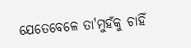ଯେତେବେଳେ ତା'ମୁହଁକୁ ଚାହିଁ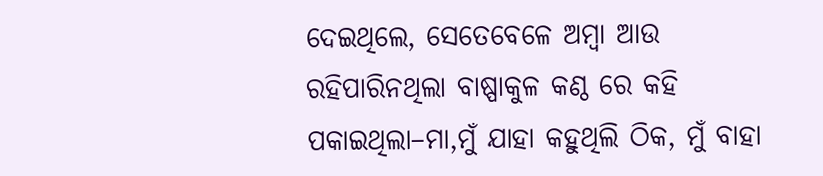ଦେଇଥିଲେ, ସେତେବେଳେ ଅମ୍ବା ଆଉ ରହିପାରିନଥିଲା ବାଷ୍ପାକୁଳ କଣ୍ଠ ରେ କହି ପକାଇଥିଲା–ମା,ମୁଁ ଯାହା କହୁଥିଲି ଠିକ, ମୁଁ ବାହା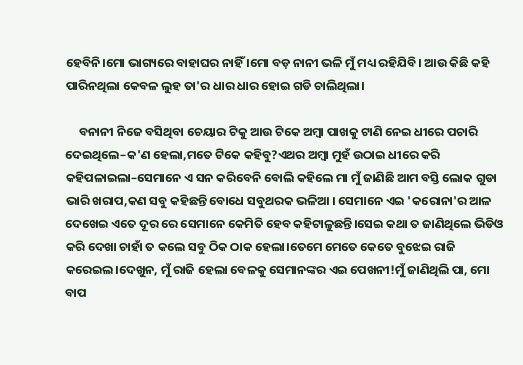ହେବିନି।ମୋ ଭାଗ୍ୟରେ ବାହାଘର ନାହିଁ ।ମୋ ବଡ଼ ନାନୀ ଭଳି ମୁଁ ମଧ୍ୟ ରହିଯିବି। ଆଉ କିଛି କହି ପାରିନଥିଲା କେବଳ ଲୁହ ତା'ର ଧାର ଧାର ହୋଇ ଗଡି ଚାଲିଥିଲା।

     ବନାନୀ ନିଜେ ବସିଥିବା ଚେୟାର ଟିକୁ ଆଉ ଟିକେ ଅମ୍ବା ପାଖକୁ ଟାଣି ନେଇ ଧୀରେ ପଚାରି ଦେଇଥିଲେ–କ'ଣ ହେଲା,ମତେ ଟିକେ କହିବୁ?ଏଥର ଅମ୍ବା ମୁହଁ ଉଠାଇ ଧୀରେ କରି କହିପଳାଇଲା–ସେମାନେ ଏ ସନ କରିବେନି ବୋଲି କହିଲେ ମା ମୁଁ ଜାଣିଛି ଆମ ବସ୍ତି ଲୋକ ଗୁଡା ଭାରି ଖରାପ,କଣ ସବୁ କହିଛନ୍ତି ବୋଧେ ସବୁଥରକ ଭଳିଆ । ସେମାନେ ଏଇ 'କରୋନା'ର ଆଳ ଦେଖେଇ ଏତେ ଦୂର ରେ ସେମାନେ କେମିତି ହେବ କହିଟାଳୁଛନ୍ତି।ସେଇ କଥା ତ ଜାଣିଥିଲେ ଭିଡିଓ କରି ଦେଖା ଚାହାଁ ତ କଲେ ସବୁ ଠିକ ଠାକ ହେଲା।ତେମେ ମେତେ କେତେ ବୁଝେଇ ରାଜି କରେଇଲ।ଦେଖୁନ, ମୁଁ ରାଜି ହେଲା ବେଳକୁ ସେମାନଙ୍କର ଏଇ ପେଖନୀ!ମୁଁ ଜାଣିଥିଲି ପା, ମୋ ବାପ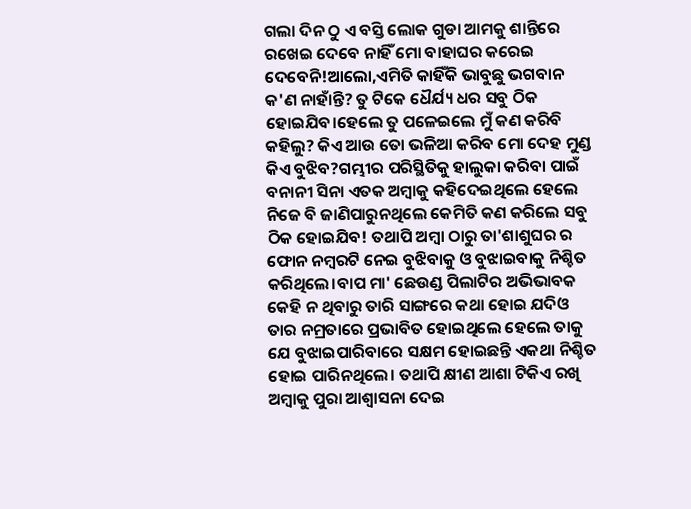ଗଲା ଦିନ ଠୁ ଏ ବସ୍ତି ଲୋକ ଗୁଡା ଆମକୁ ଶାନ୍ତିରେ ରଖେଇ ଦେବେ ନାହିଁ ମୋ ବାହାଘର କରେଇ ଦେବେନି!ଆଲୋ,ଏମିତି କାହିଁକି ଭାବୁଛୁ ଭଗବାନ କ'ଣ ନାହାଁନ୍ତି? ତୁ ଟିକେ ଧୈର୍ଯ୍ୟ ଧର ସବୁ ଠିକ ହୋଇଯିବ।ହେଲେ ତୁ ପଳେଇଲେ ମୁଁ କଣ କରିବି କହିଲୁ? କିଏ ଆଉ ତୋ ଭଳିଆ କରିବ ମୋ ଦେହ ମୁଣ୍ଡ କିଏ ବୁଝିବ?ଗମ୍ଭୀର ପରିସ୍ଥିତିକୁ ହାଲୁକା କରିବା ପାଇଁ ବନାନୀ ସିନା ଏତକ ଅମ୍ବାକୁ କହିଦେଇଥିଲେ ହେଲେ ନିଜେ ବି ଜାଣିପାରୁନଥିଲେ କେମିତି କଣ କରିଲେ ସବୁ ଠିକ ହୋଇଯିବ! ତଥାପି ଅମ୍ବା ଠାରୁ ତା'ଶାଶୁଘର ର ଫୋନ ନମ୍ବରଟି ନେଇ ବୁଝିବାକୁ ଓ ବୁଝାଇବାକୁ ନିଶ୍ଚିତ କରିଥିଲେ।ବାପ ମା' ଛେଉଣ୍ଡ ପିଲାଟିର ଅଭିଭାବକ କେହି ନ ଥିବାରୁ ତାରି ସାଙ୍ଗରେ କଥା ହୋଇ ଯଦିଓ ତାର ନମ୍ରତାରେ ପ୍ରଭାବିତ ହୋଇଥିଲେ ହେଲେ ତାକୁ ଯେ ବୁଝାଇପାରିବାରେ ସକ୍ଷମ ହୋଇଛନ୍ତି ଏକଥା ନିଶ୍ଚିତ ହୋଇ ପାରିନଥିଲେ। ତଥାପି କ୍ଷୀଣ ଆଶା ଟିକିଏ ରଖି ଅମ୍ବାକୁ ପୁରା ଆଶ୍ୱାସନା ଦେଇ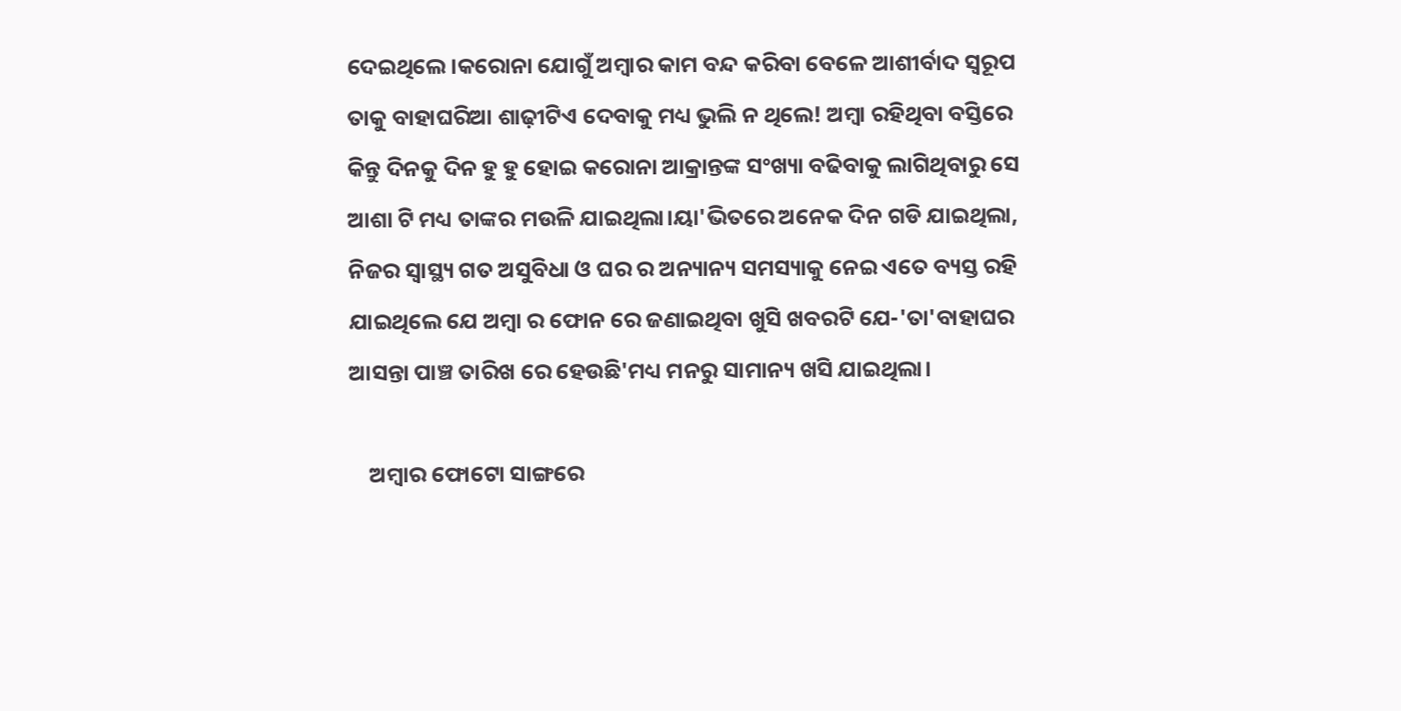ଦେଇଥିଲେ।କରୋନା ଯୋଗୁଁ ଅମ୍ବାର କାମ ବନ୍ଦ କରିବା ବେଳେ ଆଶୀର୍ବାଦ ସ୍ୱରୂପ ତାକୁ ବାହାଘରିଆ ଶାଢ଼ୀଟିଏ ଦେବାକୁ ମଧ୍ୟ ଭୁଲି ନ ଥିଲେ! ଅମ୍ବା ରହିଥିବା ବସ୍ତିରେ କିନ୍ତୁ ଦିନକୁ ଦିନ ହୁ ହୁ ହୋଇ କରୋନା ଆକ୍ରାନ୍ତଙ୍କ ସଂଖ୍ୟା ବଢିବାକୁ ଲାଗିଥିବାରୁ ସେ ଆଶା ଟି ମଧ୍ୟ ତାଙ୍କର ମଉଳି ଯାଇଥିଲା।ୟା'ଭିତରେ ଅନେକ ଦିନ ଗଡି ଯାଇଥିଲା, ନିଜର ସ୍ୱାସ୍ଥ୍ୟ ଗତ ଅସୁବିଧା ଓ ଘର ର ଅନ୍ୟାନ୍ୟ ସମସ୍ୟାକୁ ନେଇ ଏତେ ବ୍ୟସ୍ତ ରହି ଯାଇଥିଲେ ଯେ ଅମ୍ବା ର ଫୋନ ରେ ଜଣାଇଥିବା ଖୁସି ଖବରଟି ଯେ-'ତା'ବାହାଘର ଆସନ୍ତା ପାଞ୍ଚ ତାରିଖ ରେ ହେଉଛି'ମଧ୍ୟ ମନରୁ ସାମାନ୍ୟ ଖସି ଯାଇଥିଲା।

    ଅମ୍ବାର ଫୋଟୋ ସାଙ୍ଗରେ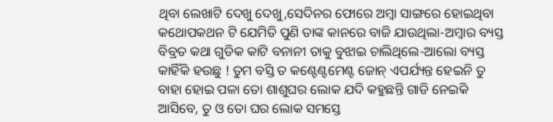ଥିବା ଲେଖାଟି ଦେଖୁ ଦେଖୁ,ସେଦିନର ଫୋରେ ଅମ୍ବା ସାଙ୍ଗରେ ହୋଇଥିବା କଥୋପକଥନ ଟି ଯେମିତି ପୁଣି ତାଙ୍କ କାନରେ ବାଜି ଯାଉଥିଲା-ଅମ୍ବାର ବ୍ୟସ୍ତ ବିବ୍ରତ କଥା ଗୁଡିକ କାଟି ବନାନୀ ତାକୁ ବୁଝାଇ ଚାଲିଥିଲେ-ଆଲୋ ବ୍ୟସ୍ତ କାହିଁକି ହଉଛୁ ! ତୁମ ବସ୍ତି ତ କଣ୍ଟେଣ୍ଟମେଣ୍ଟ ଜୋନ୍ ଏପର୍ଯ୍ୟନ୍ତ ହେଇନି ତୁ ବାହା ହୋଇ ପଳା ତୋ ଶାଶୁଘର ଲୋକ ଯଦି କହୁଛନ୍ତି ଗାଡି ନେଇକି ଆସିବେ, ତୁ ଓ ତୋ ଘର ଲୋକ ସମସ୍ତେ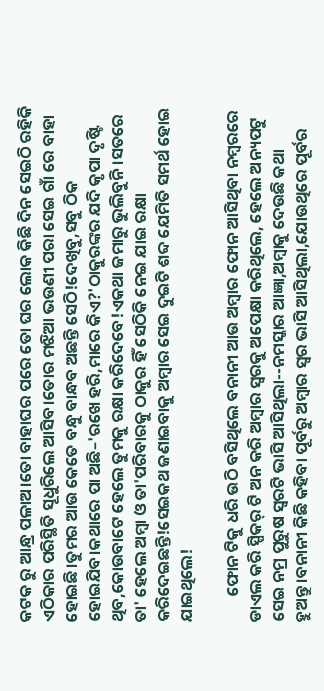କଟକ ରୁ ଆନ୍ଧ୍ର ପଳାଅ।ତୋ ବାହାଘର ପରେ ତୋ ଘର ଲୋକ କିଛି ଦିନ ସେଇଠି ରହିକି ଏଠିକାର ପରିସ୍ଥିତି ସୂଧୁରିଲେ ଆସିବ।ତୋର ମଝିଆ ଭଉଣୀ ପରା ସେଇ ଗାଁ ରେ ବାହା ହୋଇଛି।ତୁମର ଆଉ କେତେ ବନ୍ଧୁ ବାନ୍ଧବ ଅଛନ୍ତି ସେଠି!ଦେଖିବୁ,ସବୁ ଠିକ ହୋଇଯିବ।କଥାରେ ପା ଅଛି–'ରଖେ ହରି,ମାରେ କିଏ?'ଠାକୁରଙ୍କର ଯଦି କୃପା ଦୃଷ୍ଟି ଥିବ,କୋଉବାଟେ ହେଲେ ତୁମକୁ ରକ୍ଷା କରିଦେବେ!ଏକଥା ଜମାରୁ ଭୁଲିବୁନି।ସତରେ ତା' ହେଲେ ଅମ୍ବା ଓ ତା'ପରିବାରକୁ ଠାକୁର ହିଁ ସେଠିକି ନେଇ ଯାଇ ରକ୍ଷା କରିଦେଇଛନ୍ତି!ସେଇକଥ ଜଣାଇବାକୁ ଅମ୍ବାର ସେଇ ଦୁଇଟି ଶବ୍ଦ ଯେମିତି ସମର୍ଥ ହୋଇ ଯାଇଥିଲେ!

       ଫୋନ ଟିକୁ ଧରି ଉଠି ବସିଥିଲେ ବନାନୀ ଆଉ ଅମ୍ବାର ଫୋନ ଆସିଥିବା ନମ୍ବରରେ ଡାଏଲ କରି ସ୍ପିକର୍ ଟି ଅନ କରି ଅମ୍ବାର ସ୍ୱରକୁ ଅପେକ୍ଷା କରିଥିଲେ, ହେଲେ ଅନ୍ୟପଟୁ ସେଇ ନମ୍ର ପୁରୁଷ ସ୍ୱରଟି ଭାସି ଆସିଥିଲା--ନମସ୍କାର ଆଜ୍ଞା,ଅମ୍ବାକୁ ଦେଉଛି କଥା ହୁଅନ୍ତୁ।ବନାନୀ କିଛି କହିବା ପୂର୍ବରୁ ଅମ୍ବାର ସ୍ୱର ଭାସି ଆସିଥିଲା,ଯୋଉଥିରେ ପୂର୍ବର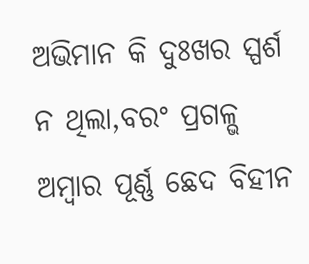ଅଭିମାନ କି ଦୁଃଖର ସ୍ପର୍ଶ ନ ଥିଲା,ବରଂ ପ୍ରଗଳ୍ଭ ଅମ୍ବାର ପୂର୍ଣ୍ଣ ଛେଦ ବିହୀନ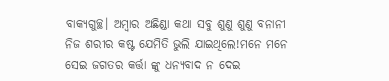ବାକ୍ୟଗୁଚ୍ଛ। ଅମ୍ବାର ଅଛିଣ୍ଡା କଥା ସବୁ ଶୁଣୁ ଶୁଣୁ ବନାନୀ ନିଜ ଶରୀର କଷ୍ଟ ଯେମିତି ଭୁଲି ଯାଇଥିଲେ!ମନେ ମନେ ସେଇ ଜଗତର କର୍ତ୍ତା ଙ୍କୁ ଧନ୍ୟବାଦ ନ ଦେଇ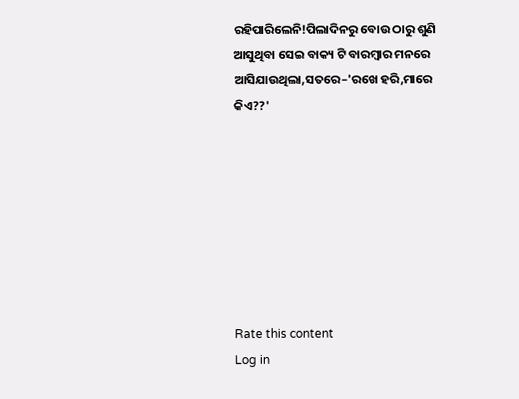ରହିପାରିଲେନି!ପିଲାଦିନରୁ ବୋଉ ଠାରୁ ଶୁଣି ଆସୁଥିବା ସେଇ ବାକ୍ୟ ଟି ବାରମ୍ବାର ମନରେ ଆସିଯାଉଥିଲା,ସତରେ–'ରଖେ ହରି,ମାରେ କିଏ??'








Rate this content
Log in